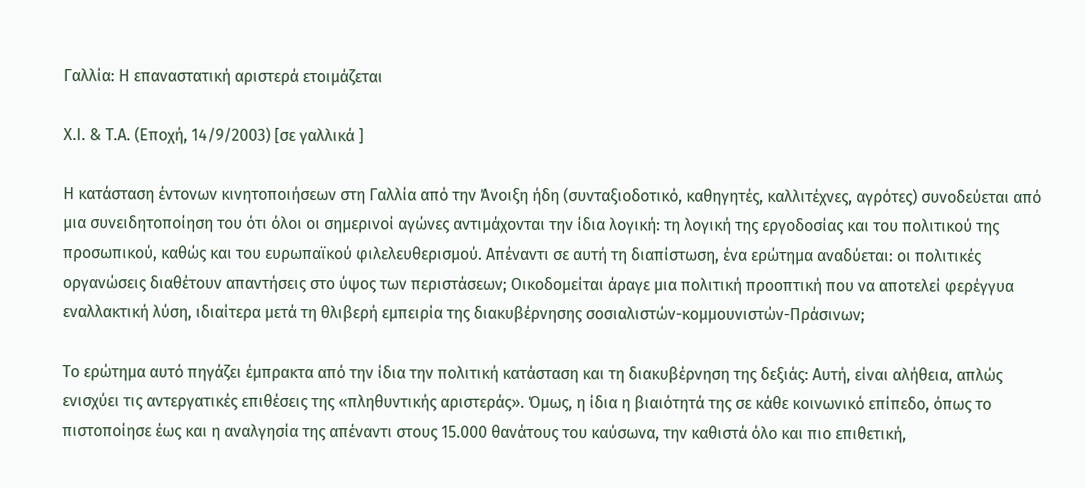Γαλλία: Η επαναστατική αριστερά ετοιμάζεται

Χ.Ι. & Τ.Α. (Εποχή, 14/9/2003) [σε γαλλικά ]

Η κατάσταση έντονων κινητοποιήσεων στη Γαλλία από την Άνοιξη ήδη (συνταξιοδοτικό, καθηγητές, καλλιτέχνες, αγρότες) συνοδεύεται από μια συνειδητοποίηση του ότι όλοι οι σημερινοί αγώνες αντιμάχονται την ίδια λογική: τη λογική της εργοδοσίας και του πολιτικού της προσωπικού, καθώς και του ευρωπαϊκού φιλελευθερισμού. Απέναντι σε αυτή τη διαπίστωση, ένα ερώτημα αναδύεται: οι πολιτικές οργανώσεις διαθέτουν απαντήσεις στο ύψος των περιστάσεων; Οικοδομείται άραγε μια πολιτική προοπτική που να αποτελεί φερέγγυα εναλλακτική λύση, ιδιαίτερα μετά τη θλιβερή εμπειρία της διακυβέρνησης σοσιαλιστών-κομμουνιστών-Πράσινων;

Το ερώτημα αυτό πηγάζει έμπρακτα από την ίδια την πολιτική κατάσταση και τη διακυβέρνηση της δεξιάς: Αυτή, είναι αλήθεια, απλώς ενισχύει τις αντεργατικές επιθέσεις της «πληθυντικής αριστεράς». Όμως, η ίδια η βιαιότητά της σε κάθε κοινωνικό επίπεδο, όπως το πιστοποίησε έως και η αναλγησία της απέναντι στους 15.000 θανάτους του καύσωνα, την καθιστά όλο και πιο επιθετική,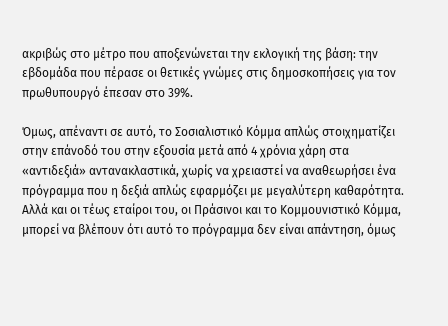ακριβώς στο μέτρο που αποξενώνεται την εκλογική της βάση: την εβδομάδα που πέρασε οι θετικές γνώμες στις δημοσκοπήσεις για τον πρωθυπουργό έπεσαν στο 39%.

Όμως, απέναντι σε αυτό, το Σοσιαλιστικό Κόμμα απλώς στοιχηματίζει στην επάνοδό του στην εξουσία μετά από 4 χρόνια χάρη στα «αντιδεξιά» αντανακλαστικά, χωρίς να χρειαστεί να αναθεωρήσει ένα πρόγραμμα που η δεξιά απλώς εφαρμόζει με μεγαλύτερη καθαρότητα. Αλλά και οι τέως εταίροι του, οι Πράσινοι και το Κομμουνιστικό Κόμμα, μπορεί να βλέπουν ότι αυτό το πρόγραμμα δεν είναι απάντηση, όμως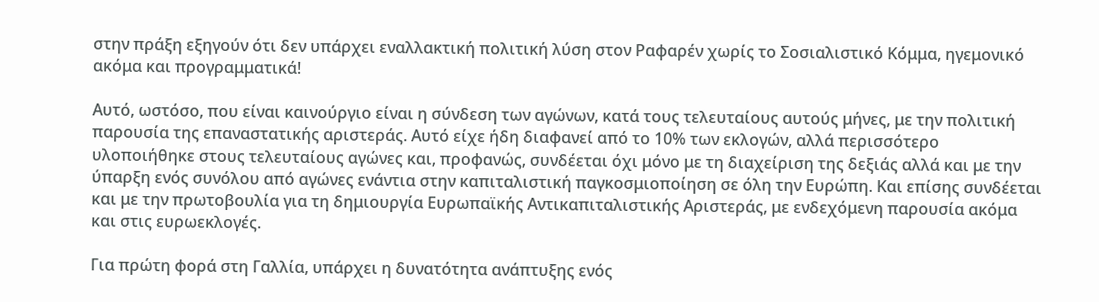στην πράξη εξηγούν ότι δεν υπάρχει εναλλακτική πολιτική λύση στον Ραφαρέν χωρίς το Σοσιαλιστικό Κόμμα, ηγεμονικό ακόμα και προγραμματικά!

Αυτό, ωστόσο, που είναι καινούργιο είναι η σύνδεση των αγώνων, κατά τους τελευταίους αυτούς μήνες, με την πολιτική παρουσία της επαναστατικής αριστεράς. Αυτό είχε ήδη διαφανεί από το 10% των εκλογών, αλλά περισσότερο υλοποιήθηκε στους τελευταίους αγώνες και, προφανώς, συνδέεται όχι μόνο με τη διαχείριση της δεξιάς αλλά και με την ύπαρξη ενός συνόλου από αγώνες ενάντια στην καπιταλιστική παγκοσμιοποίηση σε όλη την Ευρώπη. Και επίσης συνδέεται και με την πρωτοβουλία για τη δημιουργία Ευρωπαϊκής Αντικαπιταλιστικής Αριστεράς, με ενδεχόμενη παρουσία ακόμα και στις ευρωεκλογές.

Για πρώτη φορά στη Γαλλία, υπάρχει η δυνατότητα ανάπτυξης ενός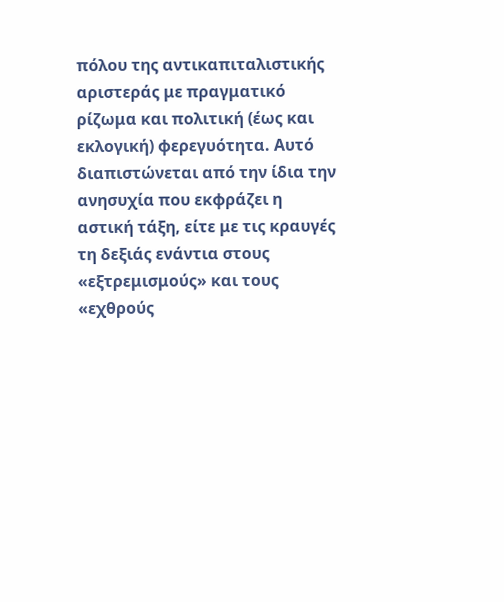πόλου της αντικαπιταλιστικής αριστεράς με πραγματικό ρίζωμα και πολιτική (έως και εκλογική) φερεγυότητα. Αυτό διαπιστώνεται από την ίδια την ανησυχία που εκφράζει η αστική τάξη, είτε με τις κραυγές τη δεξιάς ενάντια στους «εξτρεμισμούς» και τους «εχθρούς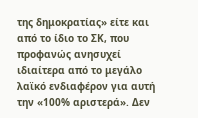της δημοκρατίας» είτε και από το ίδιο το ΣΚ, που προφανώς ανησυχεί ιδιαίτερα από το μεγάλο λαϊκό ενδιαφέρον για αυτή την «100% αριστερά». Δεν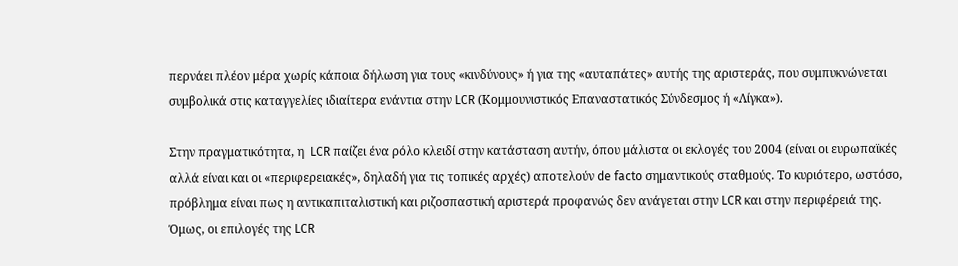περνάει πλέον μέρα χωρίς κάποια δήλωση για τους «κινδύνους» ή για της «αυταπάτες» αυτής της αριστεράς, που συμπυκνώνεται συμβολικά στις καταγγελίες ιδιαίτερα ενάντια στην LCR (Κομμουνιστικός Επαναστατικός Σύνδεσμος ή «Λίγκα»).

Στην πραγματικότητα, η  LCR παίζει ένα ρόλο κλειδί στην κατάσταση αυτήν, όπου μάλιστα οι εκλογές του 2004 (είναι οι ευρωπαϊκές αλλά είναι και οι «περιφερειακές», δηλαδή για τις τοπικές αρχές) αποτελούν de facto σημαντικούς σταθμούς. Το κυριότερο, ωστόσο, πρόβλημα είναι πως η αντικαπιταλιστική και ριζοσπαστική αριστερά προφανώς δεν ανάγεται στην LCR και στην περιφέρειά της. Όμως, οι επιλογές της LCR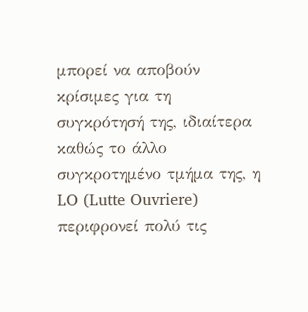μπορεί να αποβούν κρίσιμες για τη συγκρότησή της, ιδιαίτερα καθώς το άλλο συγκροτημένο τμήμα της, η LO (Lutte Ouvriere) περιφρονεί πολύ τις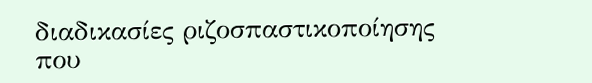διαδικασίες ριζοσπαστικοποίησης που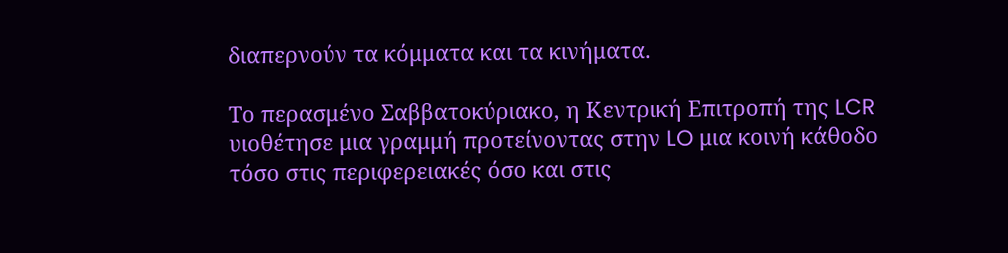διαπερνούν τα κόμματα και τα κινήματα.

Το περασμένο Σαββατοκύριακο, η Κεντρική Επιτροπή της LCR υιοθέτησε μια γραμμή προτείνοντας στην LO μια κοινή κάθοδο τόσο στις περιφερειακές όσο και στις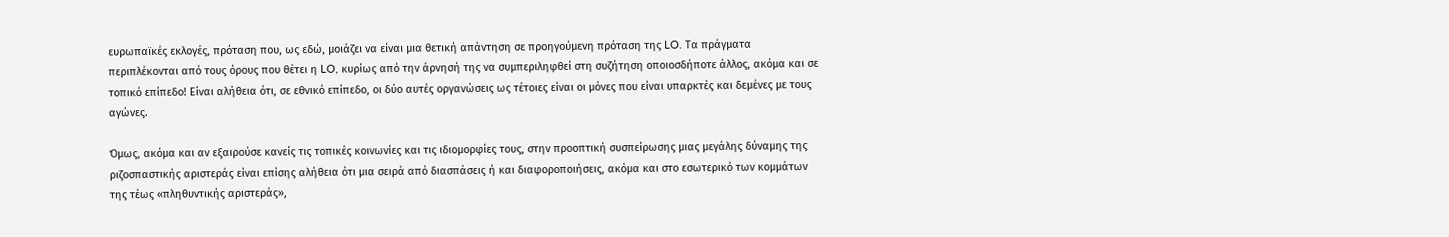ευρωπαϊκές εκλογές, πρόταση που, ως εδώ, μοιάζει να είναι μια θετική απάντηση σε προηγούμενη πρόταση της LO. Τα πράγματα περιπλέκονται από τους όρους που θέτει η LO, κυρίως από την άρνησή της να συμπεριληφθεί στη συζήτηση οποιοσδήποτε άλλος, ακόμα και σε τοπικό επίπεδο! Είναι αλήθεια ότι, σε εθνικό επίπεδο, οι δύο αυτές οργανώσεις ως τέτοιες είναι οι μόνες που είναι υπαρκτές και δεμένες με τους αγώνες.

Όμως, ακόμα και αν εξαιρούσε κανείς τις τοπικές κοινωνίες και τις ιδιομορφίες τους, στην προοπτική συσπείρωσης μιας μεγάλης δύναμης της ριζοσπαστικής αριστεράς είναι επίσης αλήθεια ότι μια σειρά από διασπάσεις ή και διαφοροποιήσεις, ακόμα και στο εσωτερικό των κομμάτων της τέως «πληθυντικής αριστεράς»,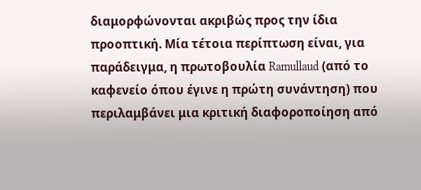διαμορφώνονται ακριβώς προς την ίδια προοπτική. Μία τέτοια περίπτωση είναι, για παράδειγμα, η πρωτοβουλία Ramullaud (από το καφενείο όπου έγινε η πρώτη συνάντηση) που περιλαμβάνει μια κριτική διαφοροποίηση από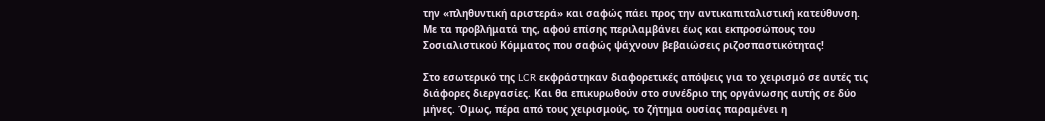την «πληθυντική αριστερά» και σαφώς πάει προς την αντικαπιταλιστική κατεύθυνση. Με τα προβλήματά της, αφού επίσης περιλαμβάνει έως και εκπροσώπους του Σοσιαλιστικού Κόμματος που σαφώς ψάχνουν βεβαιώσεις ριζοσπαστικότητας!

Στο εσωτερικό της LCR εκφράστηκαν διαφορετικές απόψεις για το χειρισμό σε αυτές τις διάφορες διεργασίες. Και θα επικυρωθούν στο συνέδριο της οργάνωσης αυτής σε δύο μήνες. Όμως, πέρα από τους χειρισμούς, το ζήτημα ουσίας παραμένει η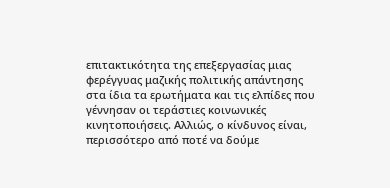επιτακτικότητα της επεξεργασίας μιας φερέγγυας μαζικής πολιτικής απάντησης στα ίδια τα ερωτήματα και τις ελπίδες που γέννησαν οι τεράστιες κοινωνικές κινητοποιήσεις. Αλλιώς, ο κίνδυνος είναι, περισσότερο από ποτέ να δούμε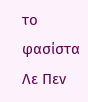το φασίστα Λε Πεν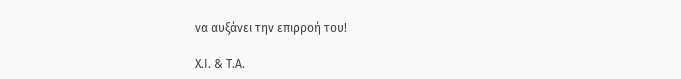να αυξάνει την επιρροή του!

Χ.Ι. & Τ.Α.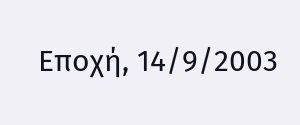Εποχή, 14/9/2003